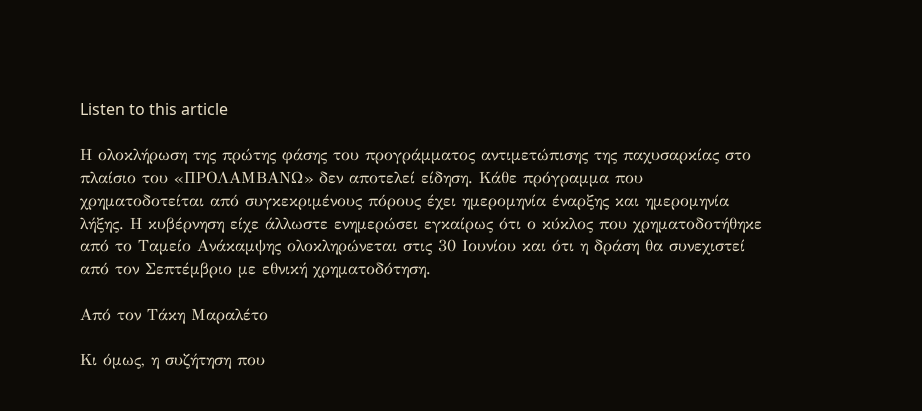Listen to this article

Η ολοκλήρωση της πρώτης φάσης του προγράμματος αντιμετώπισης της παχυσαρκίας στο πλαίσιο του «ΠΡΟΛΑΜΒΑΝΩ» δεν αποτελεί είδηση. Κάθε πρόγραμμα που χρηματοδοτείται από συγκεκριμένους πόρους έχει ημερομηνία έναρξης και ημερομηνία λήξης. Η κυβέρνηση είχε άλλωστε ενημερώσει εγκαίρως ότι ο κύκλος που χρηματοδοτήθηκε από το Ταμείο Ανάκαμψης ολοκληρώνεται στις 30 Ιουνίου και ότι η δράση θα συνεχιστεί από τον Σεπτέμβριο με εθνική χρηματοδότηση.

Από τον Τάκη Μαραλέτο

Κι όμως, η συζήτηση που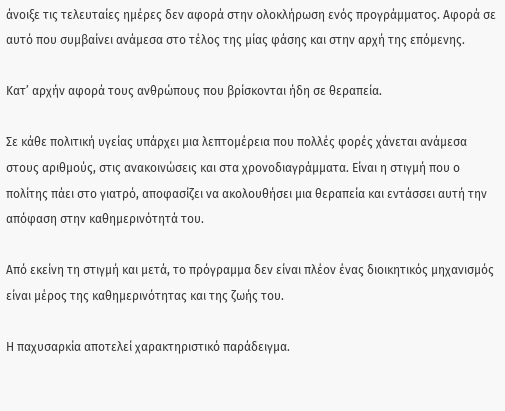άνοιξε τις τελευταίες ημέρες δεν αφορά στην ολοκλήρωση ενός προγράμματος. Αφορά σε αυτό που συμβαίνει ανάμεσα στο τέλος της μίας φάσης και στην αρχή της επόμενης.

Κατ’ αρχήν αφορά τους ανθρώπους που βρίσκονται ήδη σε θεραπεία.

Σε κάθε πολιτική υγείας υπάρχει μια λεπτομέρεια που πολλές φορές χάνεται ανάμεσα στους αριθμούς, στις ανακοινώσεις και στα χρονοδιαγράμματα. Είναι η στιγμή που ο πολίτης πάει στο γιατρό, αποφασίζει να ακολουθήσει μια θεραπεία και εντάσσει αυτή την απόφαση στην καθημερινότητά του.

Από εκείνη τη στιγμή και μετά, το πρόγραμμα δεν είναι πλέον ένας διοικητικός μηχανισμός είναι μέρος της καθημερινότητας και της ζωής του.

Η παχυσαρκία αποτελεί χαρακτηριστικό παράδειγμα.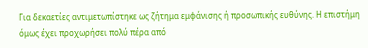Για δεκαετίες αντιμετωπίστηκε ως ζήτημα εμφάνισης ή προσωπικής ευθύνης. Η επιστήμη όμως έχει προχωρήσει πολύ πέρα από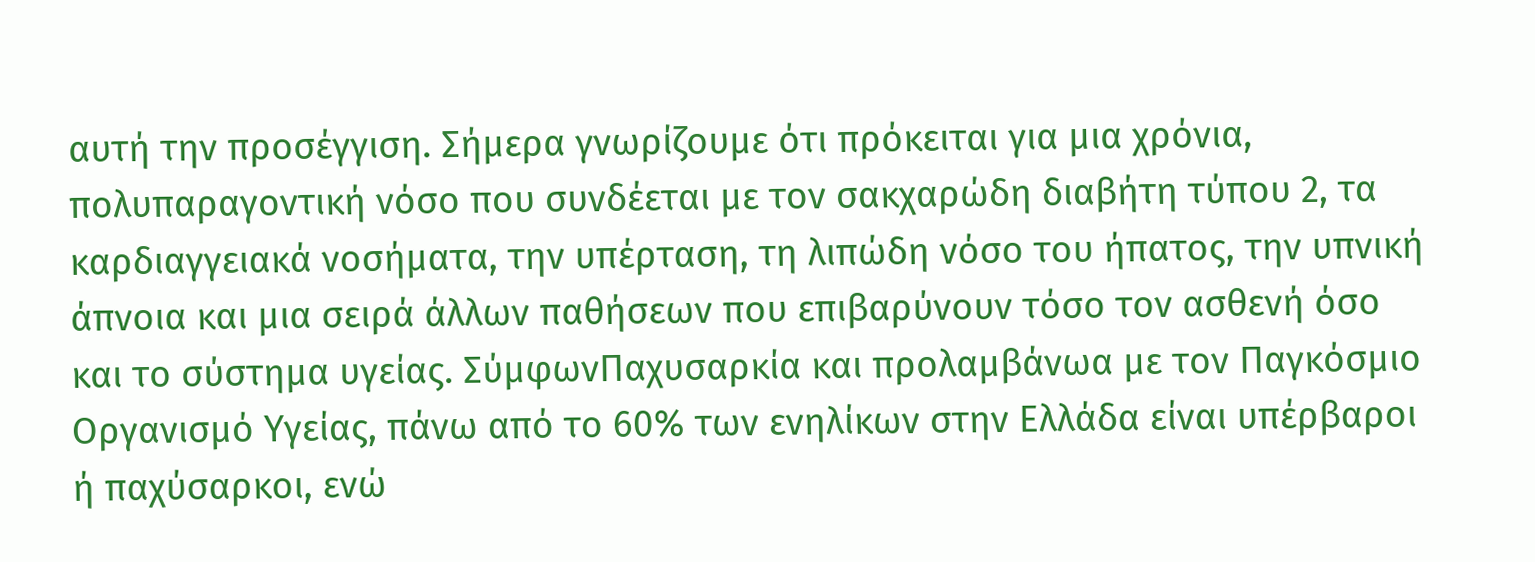αυτή την προσέγγιση. Σήμερα γνωρίζουμε ότι πρόκειται για μια χρόνια, πολυπαραγοντική νόσο που συνδέεται με τον σακχαρώδη διαβήτη τύπου 2, τα καρδιαγγειακά νοσήματα, την υπέρταση, τη λιπώδη νόσο του ήπατος, την υπνική άπνοια και μια σειρά άλλων παθήσεων που επιβαρύνουν τόσο τον ασθενή όσο και το σύστημα υγείας. ΣύμφωνΠαχυσαρκία και προλαμβάνωα με τον Παγκόσμιο Οργανισμό Υγείας, πάνω από το 60% των ενηλίκων στην Ελλάδα είναι υπέρβαροι ή παχύσαρκοι, ενώ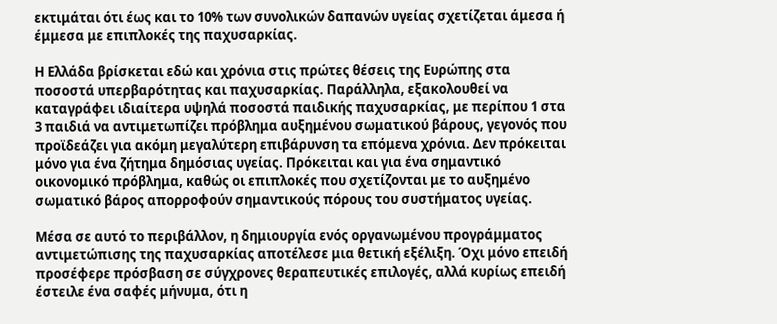εκτιμάται ότι έως και το 10% των συνολικών δαπανών υγείας σχετίζεται άμεσα ή έμμεσα με επιπλοκές της παχυσαρκίας.

Η Ελλάδα βρίσκεται εδώ και χρόνια στις πρώτες θέσεις της Ευρώπης στα ποσοστά υπερβαρότητας και παχυσαρκίας. Παράλληλα, εξακολουθεί να καταγράφει ιδιαίτερα υψηλά ποσοστά παιδικής παχυσαρκίας, με περίπου 1 στα 3 παιδιά να αντιμετωπίζει πρόβλημα αυξημένου σωματικού βάρους, γεγονός που προϊδεάζει για ακόμη μεγαλύτερη επιβάρυνση τα επόμενα χρόνια. Δεν πρόκειται μόνο για ένα ζήτημα δημόσιας υγείας. Πρόκειται και για ένα σημαντικό οικονομικό πρόβλημα, καθώς οι επιπλοκές που σχετίζονται με το αυξημένο σωματικό βάρος απορροφούν σημαντικούς πόρους του συστήματος υγείας.

Μέσα σε αυτό το περιβάλλον, η δημιουργία ενός οργανωμένου προγράμματος αντιμετώπισης της παχυσαρκίας αποτέλεσε μια θετική εξέλιξη. Όχι μόνο επειδή προσέφερε πρόσβαση σε σύγχρονες θεραπευτικές επιλογές, αλλά κυρίως επειδή έστειλε ένα σαφές μήνυμα, ότι η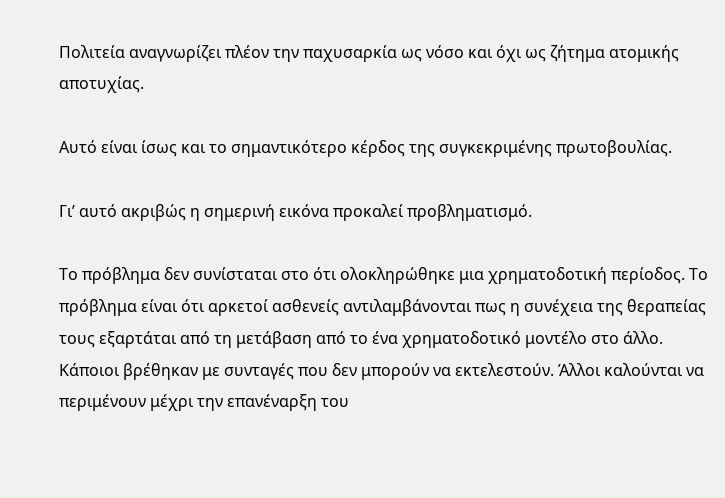Πολιτεία αναγνωρίζει πλέον την παχυσαρκία ως νόσο και όχι ως ζήτημα ατομικής αποτυχίας.

Αυτό είναι ίσως και το σημαντικότερο κέρδος της συγκεκριμένης πρωτοβουλίας.

Γι’ αυτό ακριβώς η σημερινή εικόνα προκαλεί προβληματισμό.

Το πρόβλημα δεν συνίσταται στο ότι ολοκληρώθηκε μια χρηματοδοτική περίοδος. Το πρόβλημα είναι ότι αρκετοί ασθενείς αντιλαμβάνονται πως η συνέχεια της θεραπείας τους εξαρτάται από τη μετάβαση από το ένα χρηματοδοτικό μοντέλο στο άλλο. Κάποιοι βρέθηκαν με συνταγές που δεν μπορούν να εκτελεστούν. Άλλοι καλούνται να περιμένουν μέχρι την επανέναρξη του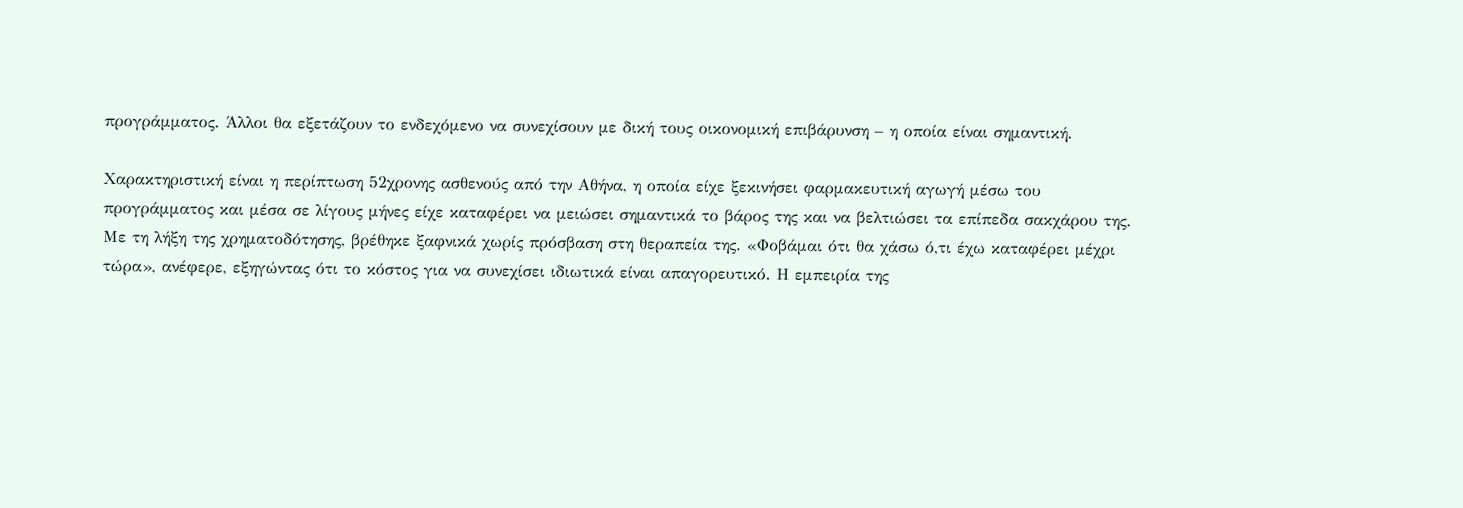προγράμματος. Άλλοι θα εξετάζουν το ενδεχόμενο να συνεχίσουν με δική τους οικονομική επιβάρυνση – η οποία είναι σημαντική.

Χαρακτηριστική είναι η περίπτωση 52χρονης ασθενούς από την Αθήνα, η οποία είχε ξεκινήσει φαρμακευτική αγωγή μέσω του προγράμματος και μέσα σε λίγους μήνες είχε καταφέρει να μειώσει σημαντικά το βάρος της και να βελτιώσει τα επίπεδα σακχάρου της. Με τη λήξη της χρηματοδότησης, βρέθηκε ξαφνικά χωρίς πρόσβαση στη θεραπεία της. «Φοβάμαι ότι θα χάσω ό,τι έχω καταφέρει μέχρι τώρα», ανέφερε, εξηγώντας ότι το κόστος για να συνεχίσει ιδιωτικά είναι απαγορευτικό. Η εμπειρία της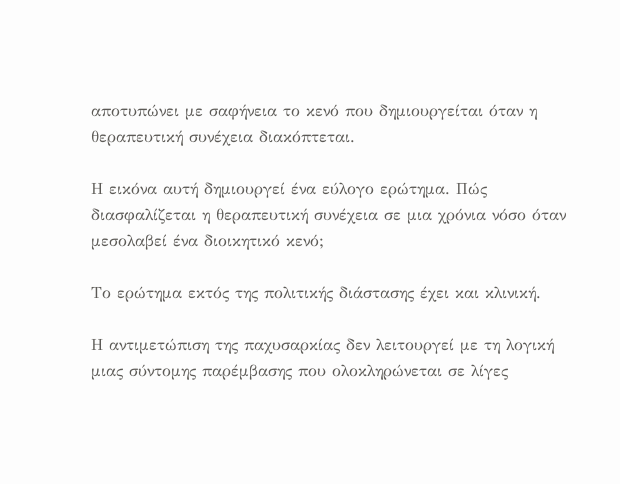αποτυπώνει με σαφήνεια το κενό που δημιουργείται όταν η θεραπευτική συνέχεια διακόπτεται.

Η εικόνα αυτή δημιουργεί ένα εύλογο ερώτημα. Πώς διασφαλίζεται η θεραπευτική συνέχεια σε μια χρόνια νόσο όταν μεσολαβεί ένα διοικητικό κενό;

Το ερώτημα εκτός της πολιτικής διάστασης έχει και κλινική.

Η αντιμετώπιση της παχυσαρκίας δεν λειτουργεί με τη λογική μιας σύντομης παρέμβασης που ολοκληρώνεται σε λίγες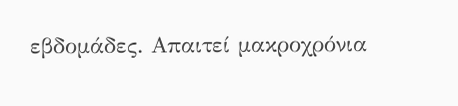εβδομάδες. Απαιτεί μακροχρόνια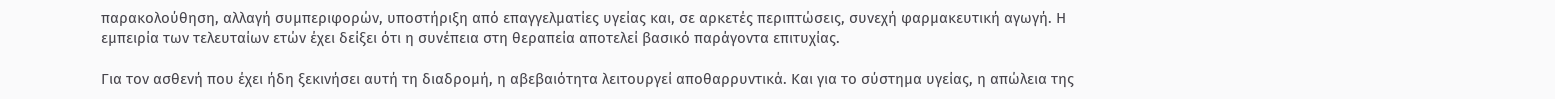παρακολούθηση, αλλαγή συμπεριφορών, υποστήριξη από επαγγελματίες υγείας και, σε αρκετές περιπτώσεις, συνεχή φαρμακευτική αγωγή. Η εμπειρία των τελευταίων ετών έχει δείξει ότι η συνέπεια στη θεραπεία αποτελεί βασικό παράγοντα επιτυχίας.

Για τον ασθενή που έχει ήδη ξεκινήσει αυτή τη διαδρομή, η αβεβαιότητα λειτουργεί αποθαρρυντικά. Και για το σύστημα υγείας, η απώλεια της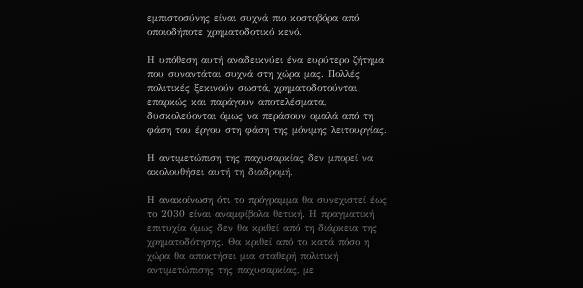εμπιστοσύνης είναι συχνά πιο κοστοβόρα από οποιοδήποτε χρηματοδοτικό κενό.

Η υπόθεση αυτή αναδεικνύει ένα ευρύτερο ζήτημα που συναντάται συχνά στη χώρα μας. Πολλές πολιτικές ξεκινούν σωστά, χρηματοδοτούνται επαρκώς και παράγουν αποτελέσματα, δυσκολεύονται όμως να περάσουν ομαλά από τη φάση του έργου στη φάση της μόνιμης λειτουργίας.

Η αντιμετώπιση της παχυσαρκίας δεν μπορεί να ακολουθήσει αυτή τη διαδρομή.

Η ανακοίνωση ότι το πρόγραμμα θα συνεχιστεί έως το 2030 είναι αναμφίβολα θετική. Η πραγματική επιτυχία όμως δεν θα κριθεί από τη διάρκεια της χρηματοδότησης. Θα κριθεί από το κατά πόσο η χώρα θα αποκτήσει μια σταθερή πολιτική αντιμετώπισης της παχυσαρκίας, με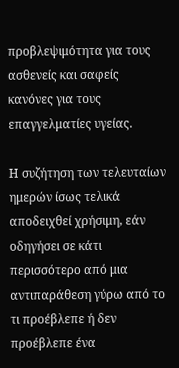προβλεψιμότητα για τους ασθενείς και σαφείς κανόνες για τους επαγγελματίες υγείας.

Η συζήτηση των τελευταίων ημερών ίσως τελικά αποδειχθεί χρήσιμη, εάν οδηγήσει σε κάτι περισσότερο από μια αντιπαράθεση γύρω από το τι προέβλεπε ή δεν προέβλεπε ένα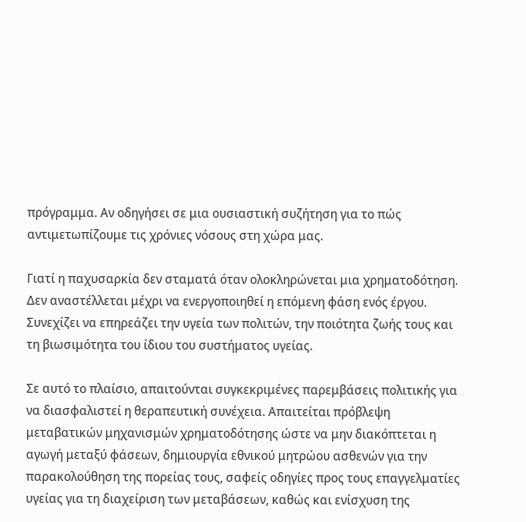πρόγραμμα. Αν οδηγήσει σε μια ουσιαστική συζήτηση για το πώς αντιμετωπίζουμε τις χρόνιες νόσους στη χώρα μας.

Γιατί η παχυσαρκία δεν σταματά όταν ολοκληρώνεται μια χρηματοδότηση. Δεν αναστέλλεται μέχρι να ενεργοποιηθεί η επόμενη φάση ενός έργου. Συνεχίζει να επηρεάζει την υγεία των πολιτών, την ποιότητα ζωής τους και τη βιωσιμότητα του ίδιου του συστήματος υγείας.

Σε αυτό το πλαίσιο, απαιτούνται συγκεκριμένες παρεμβάσεις πολιτικής για να διασφαλιστεί η θεραπευτική συνέχεια. Απαιτείται πρόβλεψη μεταβατικών μηχανισμών χρηματοδότησης ώστε να μην διακόπτεται η αγωγή μεταξύ φάσεων, δημιουργία εθνικού μητρώου ασθενών για την παρακολούθηση της πορείας τους, σαφείς οδηγίες προς τους επαγγελματίες υγείας για τη διαχείριση των μεταβάσεων, καθώς και ενίσχυση της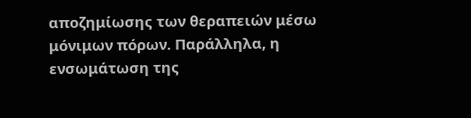αποζημίωσης των θεραπειών μέσω μόνιμων πόρων. Παράλληλα, η ενσωμάτωση της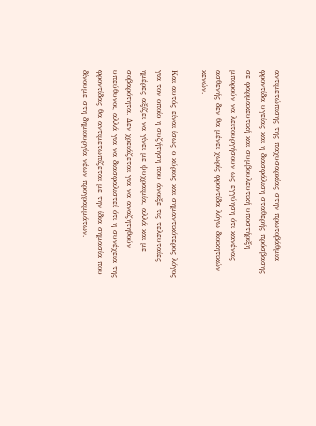αντιμετώπισης της παχυσαρκίας στην πρωτοβάθμια φροντίδα υγείας και η διασφάλιση σταθερής πρόσβασης σε φαρμακευτική και συμβουλευτική υποστήριξη μπορούν να λειτουργήσουν ως εγγύηση ότι κανένας ασθενής δεν θα μένει χωρίς φροντίδα λόγω διοικητικών κενών.

Και αυτός είναι ίσως ο κύριος και σημαντικότερος λόγος για τον οποίο η συζήτηση που άνοιξε τις τελευταίες ημέρες αξίζει να γίνει με ψυχραιμία, αλλά και με σοβαρότητα. Δεν χρειάζεται για να αναζητηθούν υπεύθυνοι, αλλά για να διασφαλιστεί ότι η συνέχεια της φροντίδας θα αντιμετωπίζεται με την ίδια σημασία που δίνουμε στη δημιουργία νέων προγραμμάτων.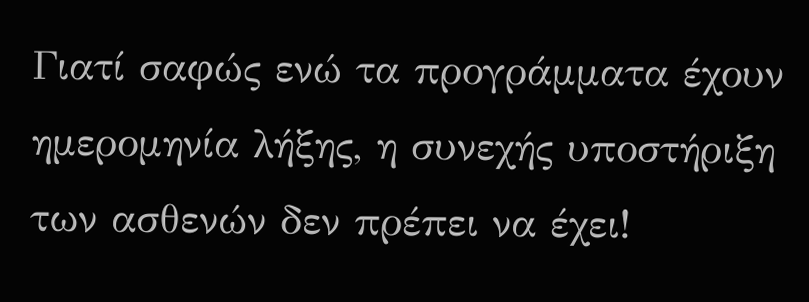Γιατί σαφώς ενώ τα προγράμματα έχουν ημερομηνία λήξης, η συνεχής υποστήριξη των ασθενών δεν πρέπει να έχει!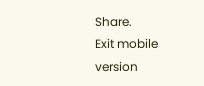Share.
Exit mobile version